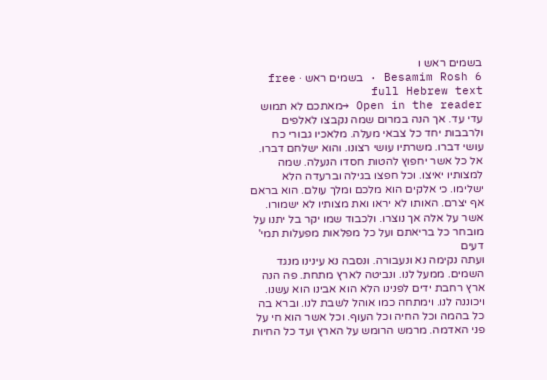בשמים ראש ו
Besamim Rosh 6 · בשמים ראש · free full Hebrew text
Open in the reader →מאתכם לא תמוש עדי עד. אך הנה במרום שמה נקבצו לאלפים ולרבבות יחד כל צבאי מעלה. מלאכיו גבורי כח עושי דברו. משרתיו עושי רצונו. והוא ישלחם דברו. אל כל אשר יחפוץ להטות חסדו הנעלה. שמה למצותיו יאיצו. וכל חפצו בגילה וברעדה הלא ישלימו. כי אלקים הוא מלכם ומלך עולם. הוא בראם אף יצרם. האותו לא יראו ואת מצותיו לא ישמורו. אשר על אלה אך נוצרו. ולכבוד שמו יקר בל יתנו על מובחר כל בריאתם ועל כל מפלאות מפעלות תמי' דעים
ועתה נקימה נא ונעבורה. ונסבה נא עינינו מנגד השמים. ממעל לנו. ונביטה לארץ מתחת. פה הנה ארץ רחבת ידים לפנינו הלא הוא אבינו הוא עשנו. ויכוננה לנו. וימתחה כמו אוהל לשבת לנו. וברא בה כל בהמה וכל החיה וכל העוף. וכל אשר הוא חי על פני האדמה. מרמש הרומש על הארץ ועד כל החיות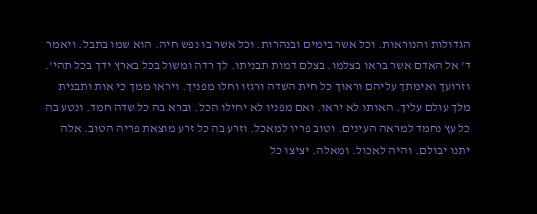הגדולות והנוראות. וכל אשר בימים ובנהרות. וכל אשר בו נפש חיה. הוא שמו בתבל. ויאמר ד' אל האדם אשר בראו בצלמו. בצלם דמות תבניתו. לך רדה ומשול בכל בארץ ידך בכל תהי'. וזרועך ואימתך עליהם וראוך כל חית השדה ורגזו וחלו מפניך. ויראו ממך כי אות ותבנית מלך עולם עליך. האותו לא יראו. ואם מפניו לא יחילו הכל. וברא בה כל שדה חמד. ונטע בה כל עץ נחמד למראה העינים. וטוב פריו למאכל. וזרע בה כל זרע מוצאת פריה הטוב. אלה יתנו יבולם. והיה לאכול. ומאלה. יציצו כל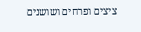ציצים ופרחים ושושנים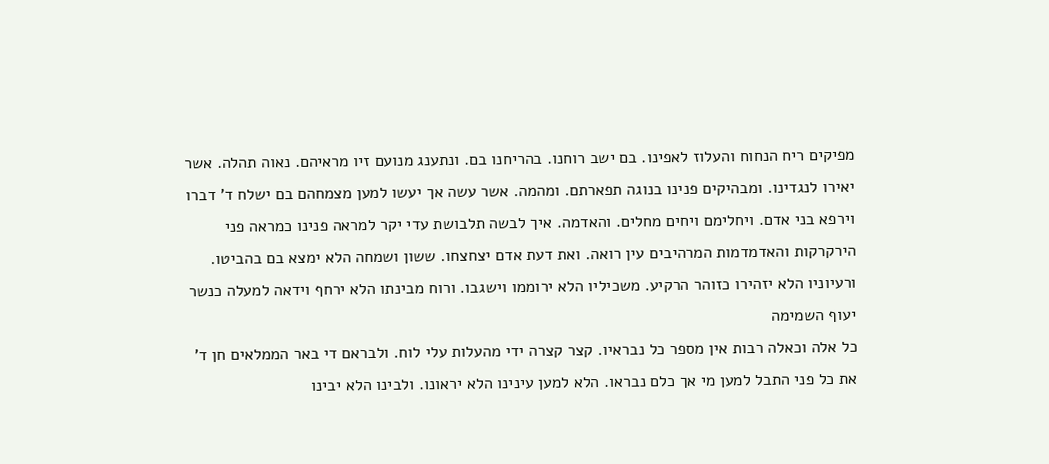מפיקים ריח הנחוח והעלוז לאפינו. בם ישב רוחנו. בהריחנו בם. ונתענג מנועם זיו מראיהם. נאוה תהלה. אשר יאירו לנגדינו. ומבהיקים פנינו בנוגה תפארתם. ומהמה. אשר עשה אך יעשו למען מצמחהם בם ישלח ד' דברו וירפא בני אדם. ויחלימם ויחים מחלים. והאדמה. איך לבשה תלבושת עדי יקר למראה פנינו כמראה פני הירקרקות והאדמדמות המרהיבים עין רואה. ואת דעת אדם יצחצחו. ששון ושמחה הלא ימצא בם בהביטו. ורעיוניו הלא יזהירו כזוהר הרקיע. משכיליו הלא ירוממו וישגבו. ורוח מבינתו הלא ירחף וידאה למעלה כנשר יעוף השמימה
כל אלה וכאלה רבות אין מספר כל נבראיו. קצר קצרה ידי מהעלות עלי לוח. ולבראם די באר הממלאים חן ד' את כל פני התבל למען מי אך כלם נבראו. הלא למען עינינו הלא יראונו. ולבינו הלא יבינו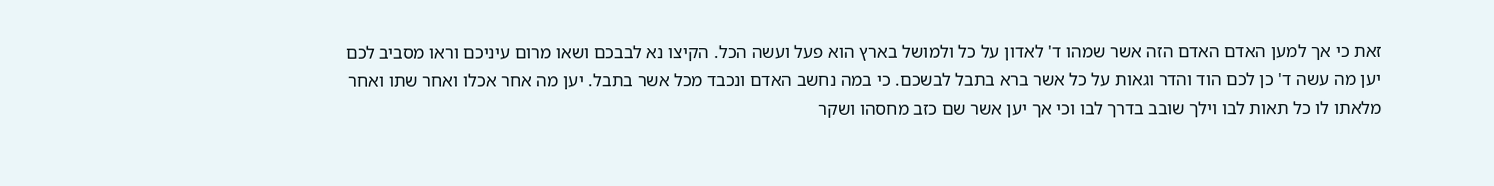זאת כי אך למען האדם האדם הזה אשר שמהו ד' לאדון על כל ולמושל בארץ הוא פעל ועשה הכל. הקיצו נא לבבכם ושאו מרום עיניכם וראו מסביב לכם יען מה עשה ד' כן לכם הוד והדר וגאות על כל אשר ברא בתבל לבשכם. כי במה נחשב האדם ונכבד מכל אשר בתבל. יען מה אחר אכלו ואחר שתו ואחר מלאתו לו כל תאות לבו וילך שובב בדרך לבו וכי אך יען אשר שם כזב מחסהו ושקר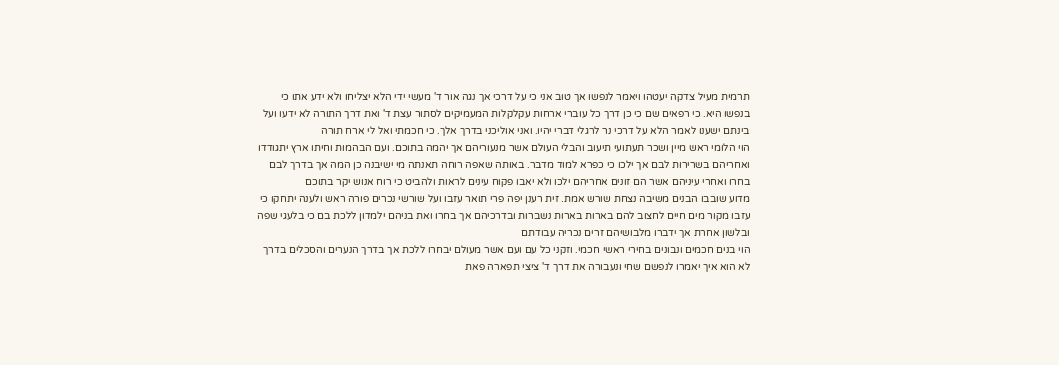תרמית מעיל צדקה יעטהו ויאמר לנפשו אך טוב אני כי על דרכי אך נגה אור ד' מעשי ידי הלא יצליחו ולא ידע אתו כי בנפשו היא. כי רפאים שם כי כן דרך כל עוברי ארחות עקלקלות המעמיקים לסתור עצת ד' ואת דרך התורה לא ידעו ועל בינתם ישענו לאמר הלא על דרכי נר לרגלי דברי יהיו. ואני אוליכני בדרך אלך. כי חכמתי ואל לי ארח תורה
הוי הלומי ראש מיין ושכר תעתועי תיעוב והבלי העולם אשר מנעוריהם אך יהמה בתוכם. ועם הבהמות וחיתו ארץ יתגודדו ואחריהם בשרירות לבם אך ילכו כי כפרא למוד מדבר. באותה שאפה רוחה תאנתה מי ישיבנה כן המה אך בדרך לבם בחרו ואחרי עיניהם אשר הם זונים אחריהם ילכו ולא יאבו פקוח עינים לראות ולהביט כי רוח אנוש יקר בתוכם
מדוע שובבו הבנים משיבה נצחת שורש אמת. זית רענן יפה פרי תואר עזבו ועל שורשי נכרים פורה ראש ולענה יתחקו כי עזבו מקור מים חיים לחצוב להם בארות בארות נשברות ובדרכיהם אך בחרו ואת בניהם ילמדון ללכת בם כי בלעגי שפה ובלשון אחרת אך ידברו מלבושיהם זרים נכריה עבודתם
הוי בנים חכמים ונבונים בחירי ראשי חכמי. וזקני כל עם ועם אשר מעולם יבחרו ללכת אך בדרך הנערים והסכלים בדרך לא הוא איך יאמרו לנפשם שחי ונעבורה את דרך ד' ציצי תפארה פאת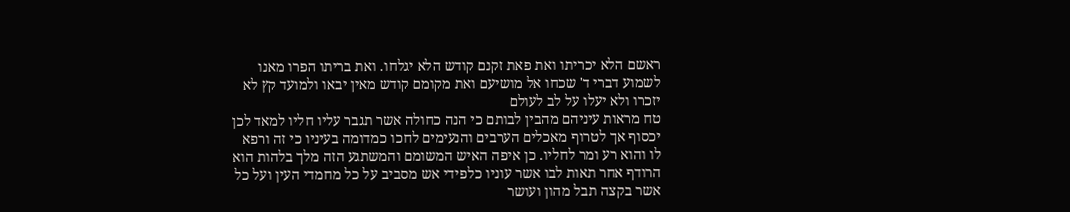ראשם הלא יכריתו ואת פאת זקנם קודש הלא יגלחו. ואת בריתו הפרו מאנו לשמוע דברי ד' שכחו אל מושיעם ואת מקומם קודש מאין יבאו ולמועד קץ לא יזכרו ולא יעלו על לב לעולם
טח מראות עיניהם מהבין לבותם כי הנה כחולה אשר תגבר עליו חליו למאד לכן יכסוף אך לטרוף מאכלים הערבים והנעימים לחכו כמדומה בעיניו כי זה ורפא לו והוא רע ומר לחליו. כן איפה האיש המשומם והמשתגע הזה מלך בלהות הוא הרודף אחר תאות לבו אשר עוניו כלפידי אש מסביב על כל מחמדי העין ועל כל אשר בקצה תבל מהון ועושר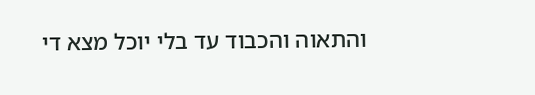והתאוה והכבוד עד בלי יוכל מצא די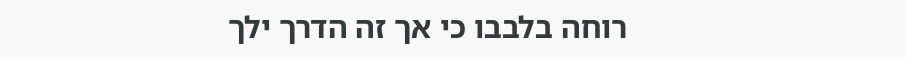רוחה בלבבו כי אך זה הדרך ילך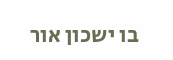בו ישכון אור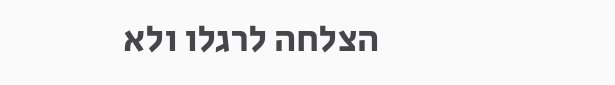הצלחה לרגלו ולא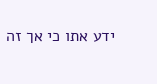ידע אתו כי אך זה